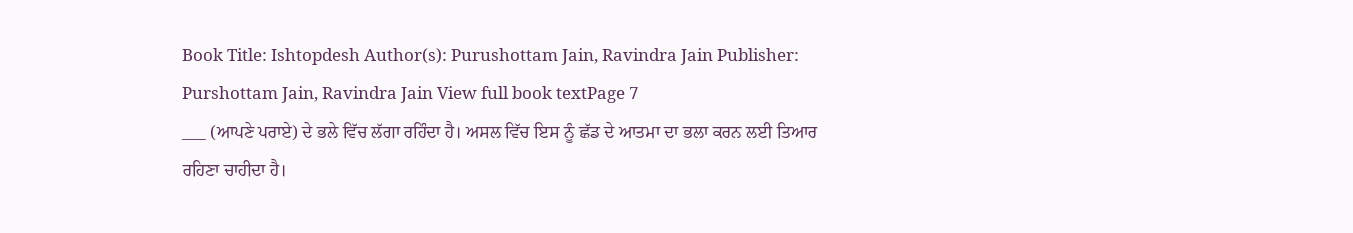Book Title: Ishtopdesh Author(s): Purushottam Jain, Ravindra Jain Publisher: Purshottam Jain, Ravindra Jain View full book textPage 7
___ (ਆਪਣੇ ਪਰਾਏ) ਦੇ ਭਲੇ ਵਿੱਚ ਲੱਗਾ ਰਹਿੰਦਾ ਹੈ। ਅਸਲ ਵਿੱਚ ਇਸ ਨੂੰ ਛੱਡ ਦੇ ਆਤਮਾ ਦਾ ਭਲਾ ਕਰਨ ਲਈ ਤਿਆਰ ਰਹਿਣਾ ਚਾਹੀਦਾ ਹੈ।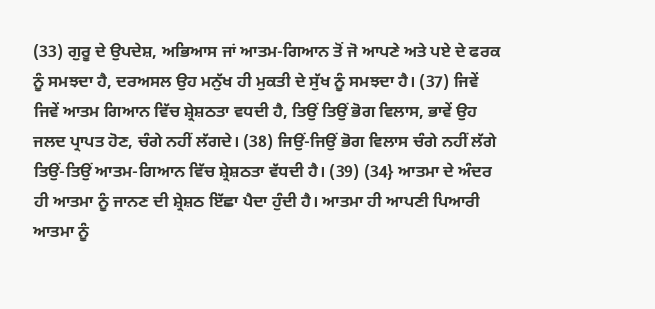(33) ਗੁਰੂ ਦੇ ਉਪਦੇਸ਼, ਅਭਿਆਸ ਜਾਂ ਆਤਮ-ਗਿਆਨ ਤੋਂ ਜੋ ਆਪਣੇ ਅਤੇ ਪਏ ਦੇ ਫਰਕ ਨੂੰ ਸਮਝਦਾ ਹੈ, ਦਰਅਸਲ ਉਹ ਮਨੁੱਖ ਹੀ ਮੁਕਤੀ ਦੇ ਸੁੱਖ ਨੂੰ ਸਮਝਦਾ ਹੈ। (37) ਜਿਵੇਂ ਜਿਵੇਂ ਆਤਮ ਗਿਆਨ ਵਿੱਚ ਸ਼੍ਰੇਸ਼ਠਤਾ ਵਧਦੀ ਹੈ, ਤਿਉਂ ਤਿਉਂ ਭੋਗ ਵਿਲਾਸ, ਭਾਵੇਂ ਉਹ ਜਲਦ ਪ੍ਰਾਪਤ ਹੋਣ, ਚੰਗੇ ਨਹੀਂ ਲੱਗਦੇ। (38) ਜਿਉਂ-ਜਿਉਂ ਭੋਗ ਵਿਲਾਸ ਚੰਗੇ ਨਹੀਂ ਲੱਗੇ ਤਿਉਂ-ਤਿਉਂ ਆਤਮ-ਗਿਆਨ ਵਿੱਚ ਸ਼੍ਰੇਸ਼ਠਤਾ ਵੱਧਦੀ ਹੈ। (39) (34} ਆਤਮਾ ਦੇ ਅੰਦਰ ਹੀ ਆਤਮਾ ਨੂੰ ਜਾਨਣ ਦੀ ਸ਼੍ਰੇਸ਼ਠ ਇੱਛਾ ਪੈਦਾ ਹੁੰਦੀ ਹੈ। ਆਤਮਾ ਹੀ ਆਪਣੀ ਪਿਆਰੀ ਆਤਮਾ ਨੂੰ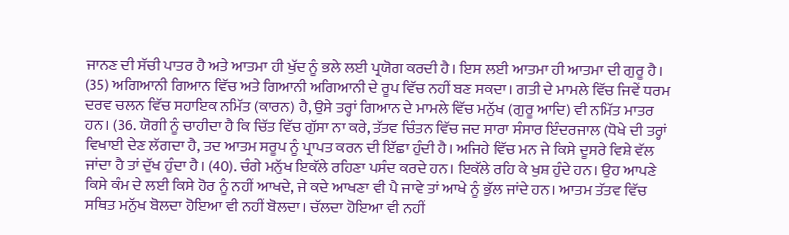ਜਾਨਣ ਦੀ ਸੱਚੀ ਪਾਤਰ ਹੈ ਅਤੇ ਆਤਮਾ ਹੀ ਖੁੱਦ ਨੂੰ ਭਲੇ ਲਈ ਪ੍ਰਯੋਗ ਕਰਦੀ ਹੈ। ਇਸ ਲਈ ਆਤਮਾ ਹੀ ਆਤਮਾ ਦੀ ਗੁਰੂ ਹੈ। (35) ਅਗਿਆਨੀ ਗਿਆਨ ਵਿੱਚ ਅਤੇ ਗਿਆਨੀ ਅਗਿਆਨੀ ਦੇ ਰੂਪ ਵਿੱਚ ਨਹੀਂ ਬਣ ਸਕਦਾ। ਗਤੀ ਦੇ ਮਾਮਲੇ ਵਿੱਚ ਜਿਵੇਂ ਧਰਮ ਦਰਵ ਚਲਨ ਵਿੱਚ ਸਹਾਇਕ ਨਮਿੱਤ (ਕਾਰਨ) ਹੈ, ਉਸੇ ਤਰ੍ਹਾਂ ਗਿਆਨ ਦੇ ਮਾਮਲੇ ਵਿੱਚ ਮਨੁੱਖ (ਗੁਰੂ ਆਦਿ) ਵੀ ਨਮਿੱਤ ਮਾਤਰ ਹਨ। (36. ਯੋਗੀ ਨੂੰ ਚਾਹੀਦਾ ਹੈ ਕਿ ਚਿੱਤ ਵਿੱਚ ਗੁੱਸਾ ਨਾ ਕਰੇ, ਤੱਤਵ ਚਿੰਤਨ ਵਿੱਚ ਜਦ ਸਾਰਾ ਸੰਸਾਰ ਇੰਦਰਜਾਲ (ਧੋਖੇ ਦੀ ਤਰ੍ਹਾਂ ਵਿਖਾਈ ਦੇਣ ਲੱਗਦਾ ਹੈ, ਤਦ ਆਤਮ ਸਰੂਪ ਨੂੰ ਪ੍ਰਾਪਤ ਕਰਨ ਦੀ ਇੱਛਾ ਹੁੰਦੀ ਹੈ। ਅਜਿਹੇ ਵਿੱਚ ਮਨ ਜੇ ਕਿਸੇ ਦੂਸਰੇ ਵਿਸ਼ੇ ਵੱਲ ਜਾਂਦਾ ਹੈ ਤਾਂ ਦੁੱਖ ਹੁੰਦਾ ਹੈ। (40). ਚੰਗੇ ਮਨੁੱਖ ਇਕੱਲੇ ਰਹਿਣਾ ਪਸੰਦ ਕਰਦੇ ਹਨ। ਇਕੱਲੇ ਰਹਿ ਕੇ ਖੁਸ਼ ਹੁੰਦੇ ਹਨ। ਉਹ ਆਪਣੇ ਕਿਸੇ ਕੰਮ ਦੇ ਲਈ ਕਿਸੇ ਹੋਰ ਨੂੰ ਨਹੀਂ ਆਖਦੇ, ਜੇ ਕਦੇ ਆਖਣਾ ਵੀ ਪੈ ਜਾਵੇ ਤਾਂ ਆਖੇ ਨੂੰ ਭੁੱਲ ਜਾਂਦੇ ਹਨ। ਆਤਮ ਤੱਤਵ ਵਿੱਚ ਸਥਿਤ ਮਨੁੱਖ ਬੋਲਦਾ ਹੋਇਆ ਵੀ ਨਹੀਂ ਬੋਲਦਾ। ਚੱਲਦਾ ਹੋਇਆ ਵੀ ਨਹੀਂ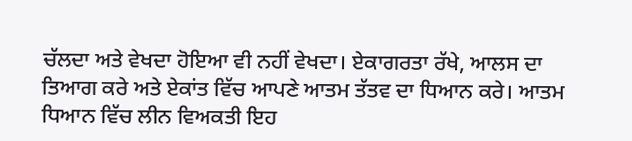ਚੱਲਦਾ ਅਤੇ ਵੇਖਦਾ ਹੋਇਆ ਵੀ ਨਹੀਂ ਵੇਖਦਾ। ਏਕਾਗਰਤਾ ਰੱਖੇ, ਆਲਸ ਦਾ ਤਿਆਗ ਕਰੇ ਅਤੇ ਏਕਾਂਤ ਵਿੱਚ ਆਪਣੇ ਆਤਮ ਤੱਤਵ ਦਾ ਧਿਆਨ ਕਰੇ। ਆਤਮ ਧਿਆਨ ਵਿੱਚ ਲੀਨ ਵਿਅਕਤੀ ਇਹ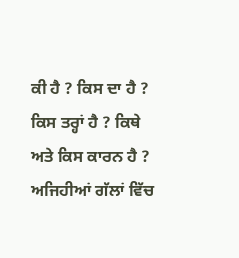ਕੀ ਹੈ ? ਕਿਸ ਦਾ ਹੈ ? ਕਿਸ ਤਰ੍ਹਾਂ ਹੈ ? ਕਿਥੇ ਅਤੇ ਕਿਸ ਕਾਰਨ ਹੈ ? ਅਜਿਹੀਆਂ ਗੱਲਾਂ ਵਿੱਚ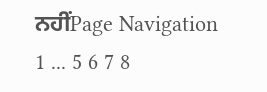ਨਹੀਂPage Navigation
1 ... 5 6 7 8